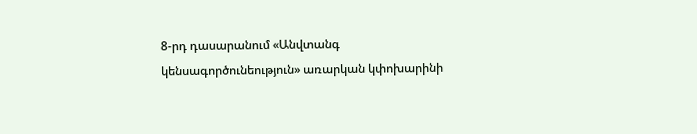8-րդ դասարանում «Անվտանգ կենսագործունեություն» առարկան կփոխարինի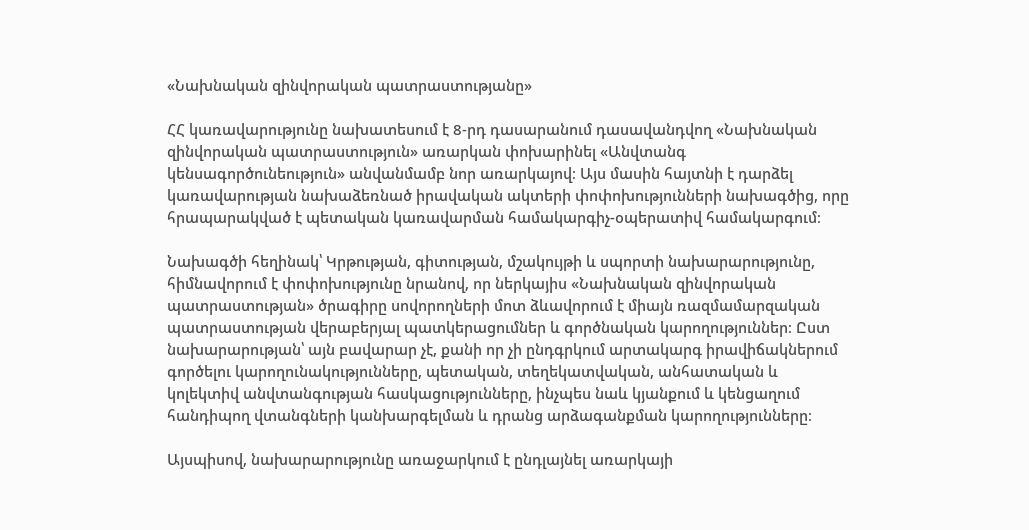«Նախնական զինվորական պատրաստությանը»

ՀՀ կառավարությունը նախատեսում է 8-րդ դասարանում դասավանդվող «Նախնական զինվորական պատրաստություն» առարկան փոխարինել «Անվտանգ կենսագործունեություն» անվանմամբ նոր առարկայով։ Այս մասին հայտնի է դարձել կառավարության նախաձեռնած իրավական ակտերի փոփոխությունների նախագծից, որը հրապարակված է պետական կառավարման համակարգիչ-օպերատիվ համակարգում։

Նախագծի հեղինակ՝ Կրթության, գիտության, մշակույթի և սպորտի նախարարությունը, հիմնավորում է փոփոխությունը նրանով, որ ներկայիս «Նախնական զինվորական պատրաստության» ծրագիրը սովորողների մոտ ձևավորում է միայն ռազմամարզական պատրաստության վերաբերյալ պատկերացումներ և գործնական կարողություններ։ Ըստ նախարարության՝ այն բավարար չէ, քանի որ չի ընդգրկում արտակարգ իրավիճակներում գործելու կարողունակությունները, պետական, տեղեկատվական, անհատական և կոլեկտիվ անվտանգության հասկացությունները, ինչպես նաև կյանքում և կենցաղում հանդիպող վտանգների կանխարգելման և դրանց արձագանքման կարողությունները։

Այսպիսով, նախարարությունը առաջարկում է ընդլայնել առարկայի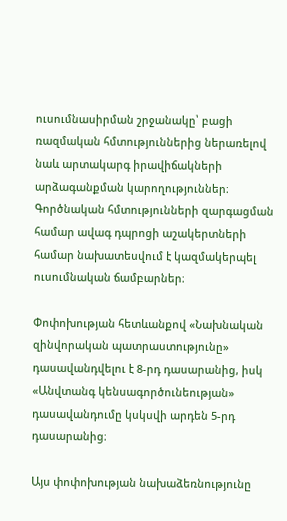ուսումնասիրման շրջանակը՝ բացի ռազմական հմտություններից ներառելով նաև արտակարգ իրավիճակների արձագանքման կարողություններ։ Գործնական հմտությունների զարգացման համար ավագ դպրոցի աշակերտների համար նախատեսվում է կազմակերպել ուսումնական ճամբարներ։

Փոփոխության հետևանքով «Նախնական զինվորական պատրաստությունը» դասավանդվելու է 8-րդ դասարանից, իսկ «Անվտանգ կենսագործունեության» դասավանդումը կսկսվի արդեն 5-րդ դասարանից։

Այս փոփոխության նախաձեռնությունը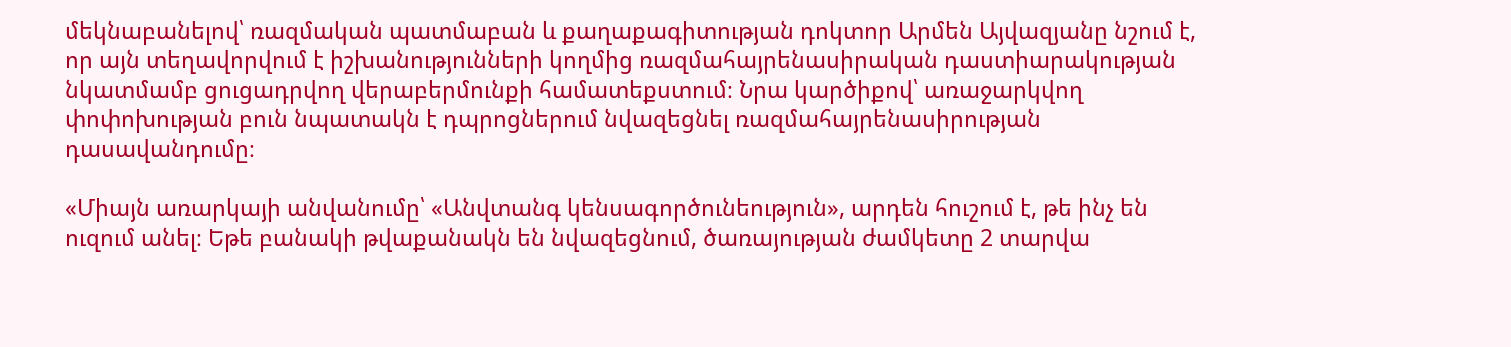մեկնաբանելով՝ ռազմական պատմաբան և քաղաքագիտության դոկտոր Արմեն Այվազյանը նշում է, որ այն տեղավորվում է իշխանությունների կողմից ռազմահայրենասիրական դաստիարակության նկատմամբ ցուցադրվող վերաբերմունքի համատեքստում։ Նրա կարծիքով՝ առաջարկվող փոփոխության բուն նպատակն է դպրոցներում նվազեցնել ռազմահայրենասիրության դասավանդումը։

«Միայն առարկայի անվանումը՝ «Անվտանգ կենսագործունեություն», արդեն հուշում է, թե ինչ են ուզում անել։ Եթե բանակի թվաքանակն են նվազեցնում, ծառայության ժամկետը 2 տարվա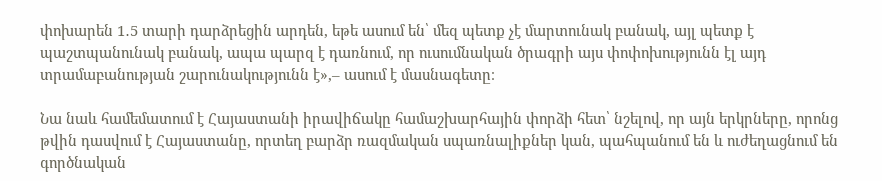փոխարեն 1․5 տարի դարձրեցին արդեն, եթե ասում են՝ մեզ պետք չէ մարտունակ բանակ, այլ պետք է պաշտպանունակ բանակ, ապա պարզ է դառնում, որ ուսումնական ծրագրի այս փոփոխությունն էլ այդ տրամաբանության շարունակությունն է»,– ասում է մասնագետը։

Նա նաև համեմատում է Հայաստանի իրավիճակը համաշխարհային փորձի հետ՝ նշելով, որ այն երկրները, որոնց թվին դասվում է Հայաստանը, որտեղ բարձր ռազմական սպառնալիքներ կան, պահպանում են և ուժեղացնում են գործնական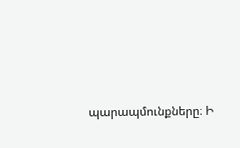պարապմունքները։ Ի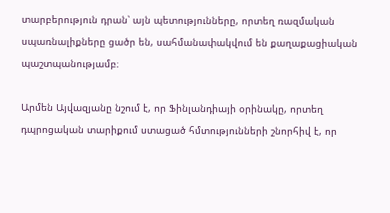տարբերություն դրան՝ այն պետությունները, որտեղ ռազմական սպառնալիքները ցածր են, սահմանափակվում են քաղաքացիական պաշտպանությամբ։

Արմեն Այվազյանը նշում է, որ Ֆինլանդիայի օրինակը, որտեղ դպրոցական տարիքում ստացած հմտությունների շնորհիվ է, որ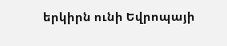երկիրն ունի Եվրոպայի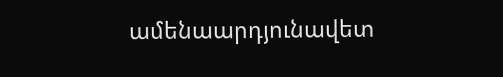ամենաարդյունավետ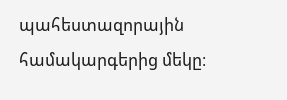պահեստազորային համակարգերից մեկը։